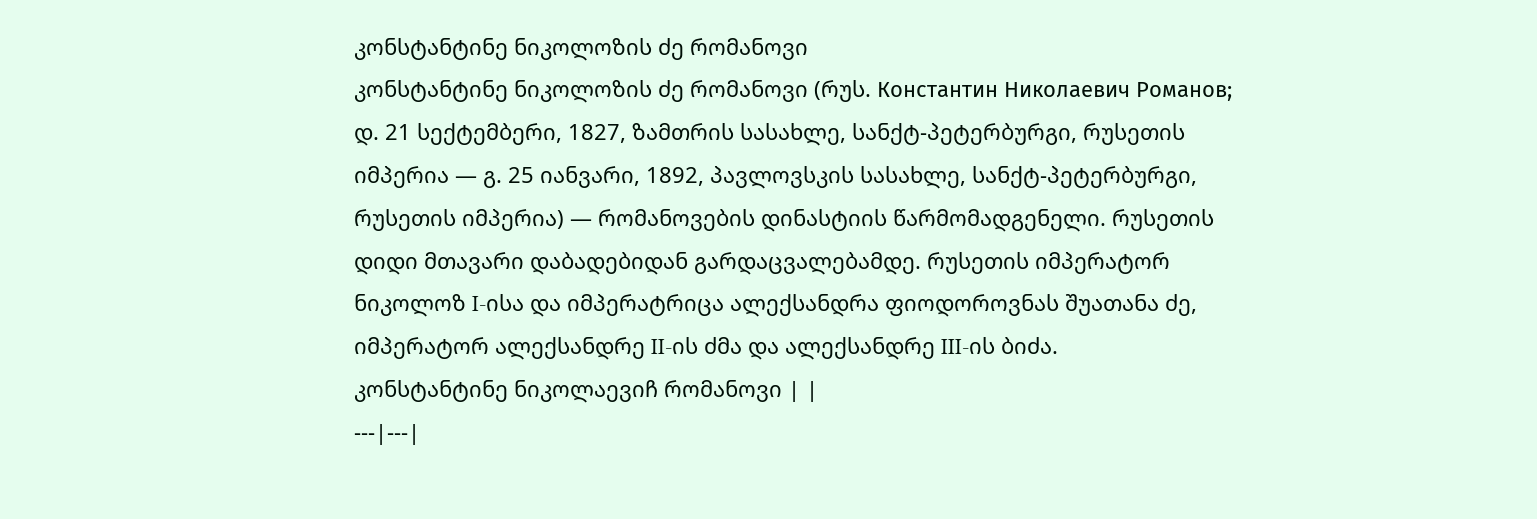კონსტანტინე ნიკოლოზის ძე რომანოვი
კონსტანტინე ნიკოლოზის ძე რომანოვი (რუს. Константин Николаевич Романов; დ. 21 სექტემბერი, 1827, ზამთრის სასახლე, სანქტ-პეტერბურგი, რუსეთის იმპერია ― გ. 25 იანვარი, 1892, პავლოვსკის სასახლე, სანქტ-პეტერბურგი, რუსეთის იმპერია) ― რომანოვების დინასტიის წარმომადგენელი. რუსეთის დიდი მთავარი დაბადებიდან გარდაცვალებამდე. რუსეთის იმპერატორ ნიკოლოზ I-ისა და იმპერატრიცა ალექსანდრა ფიოდოროვნას შუათანა ძე, იმპერატორ ალექსანდრე II-ის ძმა და ალექსანდრე III-ის ბიძა.
კონსტანტინე ნიკოლაევიჩ რომანოვი | |
---|---|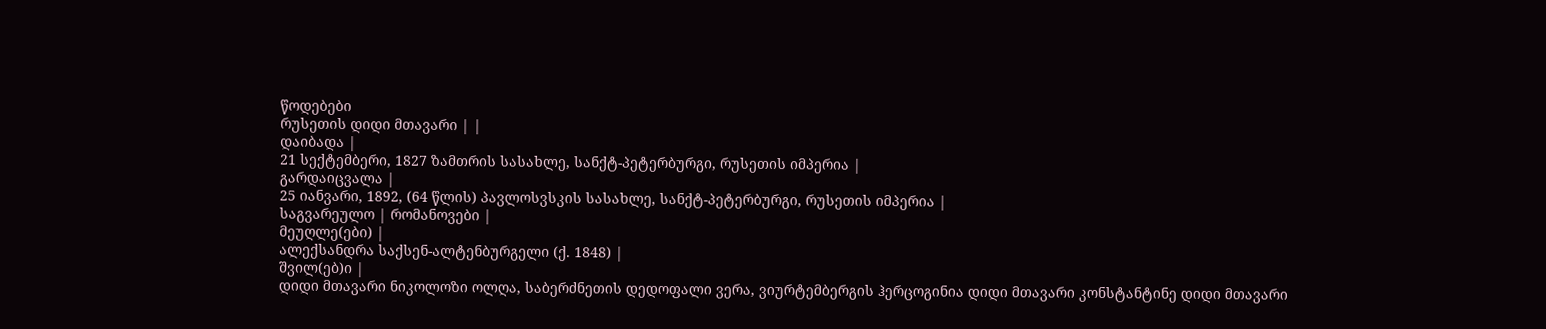წოდებები
რუსეთის დიდი მთავარი | |
დაიბადა |
21 სექტემბერი, 1827 ზამთრის სასახლე, სანქტ-პეტერბურგი, რუსეთის იმპერია |
გარდაიცვალა |
25 იანვარი, 1892, (64 წლის) პავლოსვსკის სასახლე, სანქტ-პეტერბურგი, რუსეთის იმპერია |
საგვარეულო | რომანოვები |
მეუღლე(ები) |
ალექსანდრა საქსენ-ალტენბურგელი (ქ. 1848) |
შვილ(ებ)ი |
დიდი მთავარი ნიკოლოზი ოლღა, საბერძნეთის დედოფალი ვერა, ვიურტემბერგის ჰერცოგინია დიდი მთავარი კონსტანტინე დიდი მთავარი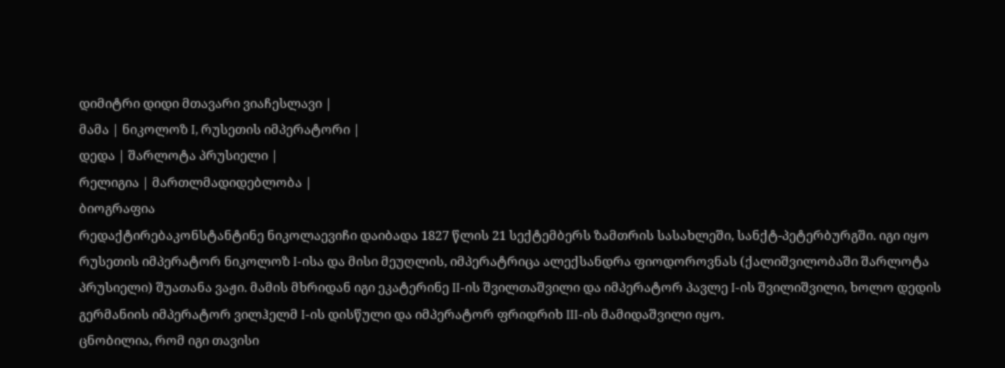დიმიტრი დიდი მთავარი ვიაჩესლავი |
მამა | ნიკოლოზ I, რუსეთის იმპერატორი |
დედა | შარლოტა პრუსიელი |
რელიგია | მართლმადიდებლობა |
ბიოგრაფია
რედაქტირებაკონსტანტინე ნიკოლაევიჩი დაიბადა 1827 წლის 21 სექტემბერს ზამთრის სასახლეში, სანქტ-პეტერბურგში. იგი იყო რუსეთის იმპერატორ ნიკოლოზ I-ისა და მისი მეუღლის, იმპერატრიცა ალექსანდრა ფიოდოროვნას (ქალიშვილობაში შარლოტა პრუსიელი) შუათანა ვაჟი. მამის მხრიდან იგი ეკატერინე II-ის შვილთაშვილი და იმპერატორ პავლე I-ის შვილიშვილი, ხოლო დედის გერმანიის იმპერატორ ვილჰელმ I-ის დისწული და იმპერატორ ფრიდრიხ III-ის მამიდაშვილი იყო.
ცნობილია, რომ იგი თავისი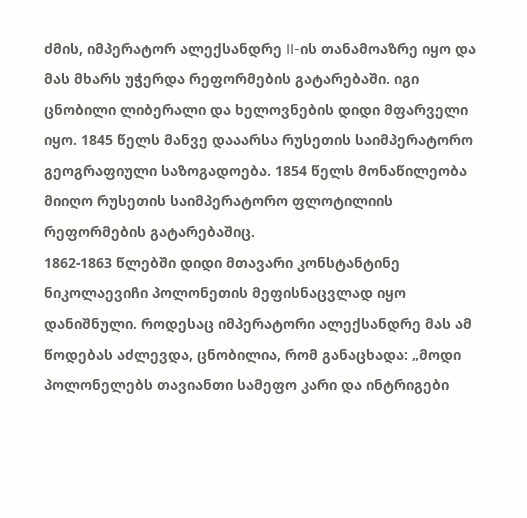ძმის, იმპერატორ ალექსანდრე II-ის თანამოაზრე იყო და მას მხარს უჭერდა რეფორმების გატარებაში. იგი ცნობილი ლიბერალი და ხელოვნების დიდი მფარველი იყო. 1845 წელს მანვე დააარსა რუსეთის საიმპერატორო გეოგრაფიული საზოგადოება. 1854 წელს მონაწილეობა მიიღო რუსეთის საიმპერატორო ფლოტილიის რეფორმების გატარებაშიც.
1862-1863 წლებში დიდი მთავარი კონსტანტინე ნიკოლაევიჩი პოლონეთის მეფისნაცვლად იყო დანიშნული. როდესაც იმპერატორი ალექსანდრე მას ამ წოდებას აძლევდა, ცნობილია, რომ განაცხადა: „მოდი პოლონელებს თავიანთი სამეფო კარი და ინტრიგები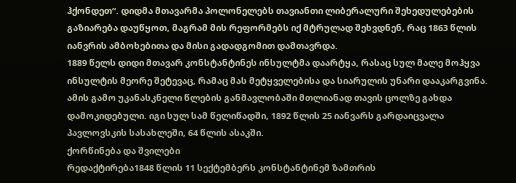ჰქონდეთ“. დიდმა მთავარმა პოლონელებს თავიანთი ლიბერალური შეხედულებების გაზიარება დაუწყოთ, მაგრამ მის რეფორმებს იქ მტრულად შეხვდნენ, რაც 1863 წლის იანვრის ამბოხებითა და მისი გადადგომით დამთავრდა.
1889 წელს დიდი მთავარ კონსტანტინეს ინსულტმა დაარტყა, რასაც სულ მალე მოჰყვა ინსულტის მეორე შეტევაც, რამაც მას მეტყველებისა და სიარულის უნარი დააკარგვინა. ამის გამო უკანასკნელი წლების განმავლობაში მთლიანად თავის ცოლზე გახდა დამოკიდებული. იგი სულ სამ წელიწადში, 1892 წლის 25 იანვარს გარდაიცვალა პავლოვსკის სასახლეში, 64 წლის ასაკში.
ქორწინება და შვილები
რედაქტირება1848 წლის 11 სექტემბერს კონსტანტინემ ზამთრის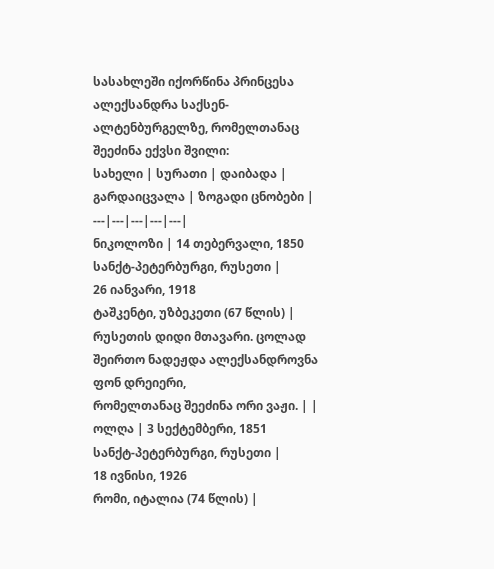სასახლეში იქორწინა პრინცესა ალექსანდრა საქსენ-ალტენბურგელზე, რომელთანაც შეეძინა ექვსი შვილი:
სახელი | სურათი | დაიბადა | გარდაიცვალა | ზოგადი ცნობები |
---|---|---|---|---|
ნიკოლოზი | 14 თებერვალი, 1850
სანქტ-პეტერბურგი, რუსეთი |
26 იანვარი, 1918
ტაშკენტი, უზბეკეთი (67 წლის) |
რუსეთის დიდი მთავარი. ცოლად შეირთო ნადეჟდა ალექსანდროვნა ფონ დრეიერი,
რომელთანაც შეეძინა ორი ვაჟი. | |
ოლღა | 3 სექტემბერი, 1851
სანქტ-პეტერბურგი, რუსეთი |
18 ივნისი, 1926
რომი, იტალია (74 წლის) |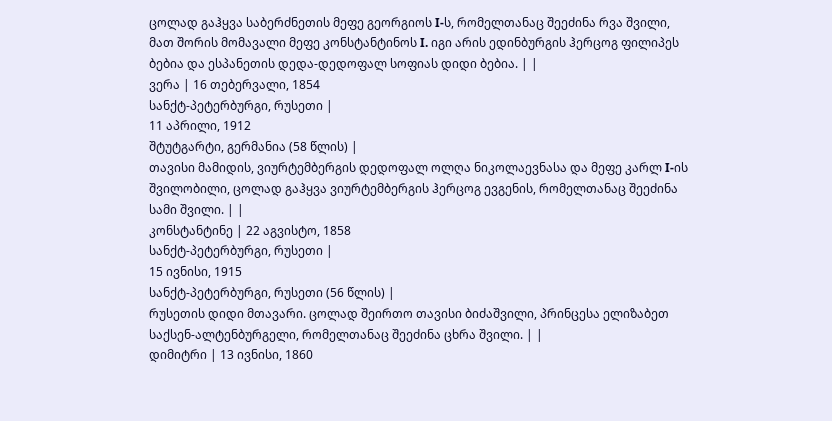ცოლად გაჰყვა საბერძნეთის მეფე გეორგიოს I-ს, რომელთანაც შეეძინა რვა შვილი,
მათ შორის მომავალი მეფე კონსტანტინოს I. იგი არის ედინბურგის ჰერცოგ ფილიპეს ბებია და ესპანეთის დედა-დედოფალ სოფიას დიდი ბებია. | |
ვერა | 16 თებერვალი, 1854
სანქტ-პეტერბურგი, რუსეთი |
11 აპრილი, 1912
შტუტგარტი, გერმანია (58 წლის) |
თავისი მამიდის, ვიურტემბერგის დედოფალ ოლღა ნიკოლაევნასა და მეფე კარლ I-ის
შვილობილი, ცოლად გაჰყვა ვიურტემბერგის ჰერცოგ ევგენის, რომელთანაც შეეძინა სამი შვილი. | |
კონსტანტინე | 22 აგვისტო, 1858
სანქტ-პეტერბურგი, რუსეთი |
15 ივნისი, 1915
სანქტ-პეტერბურგი, რუსეთი (56 წლის) |
რუსეთის დიდი მთავარი. ცოლად შეირთო თავისი ბიძაშვილი, პრინცესა ელიზაბეთ
საქსენ-ალტენბურგელი, რომელთანაც შეეძინა ცხრა შვილი. | |
დიმიტრი | 13 ივნისი, 1860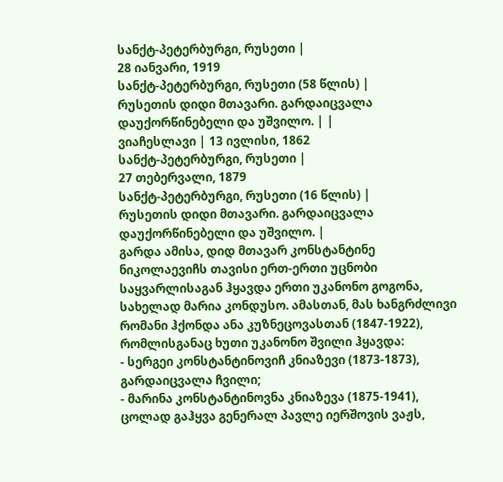სანქტ-პეტერბურგი, რუსეთი |
28 იანვარი, 1919
სანქტ-პეტერბურგი, რუსეთი (58 წლის) |
რუსეთის დიდი მთავარი. გარდაიცვალა დაუქორწინებელი და უშვილო. | |
ვიაჩესლავი | 13 ივლისი, 1862
სანქტ-პეტერბურგი, რუსეთი |
27 თებერვალი, 1879
სანქტ-პეტერბურგი, რუსეთი (16 წლის) |
რუსეთის დიდი მთავარი. გარდაიცვალა დაუქორწინებელი და უშვილო. |
გარდა ამისა, დიდ მთავარ კონსტანტინე ნიკოლაევიჩს თავისი ერთ-ერთი უცნობი საყვარლისაგან ჰყავდა ერთი უკანონო გოგონა, სახელად მარია კონდუსო. ამასთან, მას ხანგრძლივი რომანი ჰქონდა ანა კუზნეცოვასთან (1847-1922), რომლისგანაც ხუთი უკანონო შვილი ჰყავდა:
- სერგეი კონსტანტინოვიჩ კნიაზევი (1873-1873), გარდაიცვალა ჩვილი;
- მარინა კონსტანტინოვნა კნიაზევა (1875-1941), ცოლად გაჰყვა გენერალ პავლე იერშოვის ვაჟს,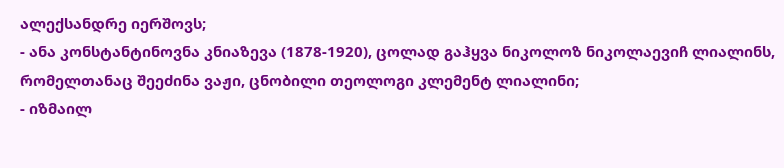ალექსანდრე იერშოვს;
- ანა კონსტანტინოვნა კნიაზევა (1878-1920), ცოლად გაჰყვა ნიკოლოზ ნიკოლაევიჩ ლიალინს, რომელთანაც შეეძინა ვაჟი, ცნობილი თეოლოგი კლემენტ ლიალინი;
- იზმაილ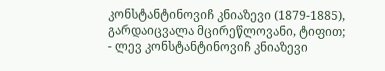კონსტანტინოვიჩ კნიაზევი (1879-1885), გარდაიცვალა მცირეწლოვანი, ტიფით;
- ლევ კონსტანტინოვიჩ კნიაზევი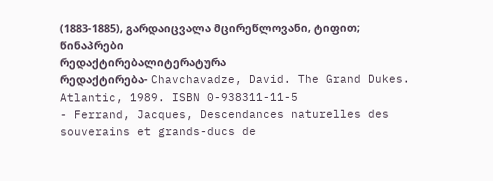(1883-1885), გარდაიცვალა მცირეწლოვანი, ტიფით;
წინაპრები
რედაქტირებალიტერატურა
რედაქტირება- Chavchavadze, David. The Grand Dukes. Atlantic, 1989. ISBN 0-938311-11-5
- Ferrand, Jacques, Descendances naturelles des souverains et grands-ducs de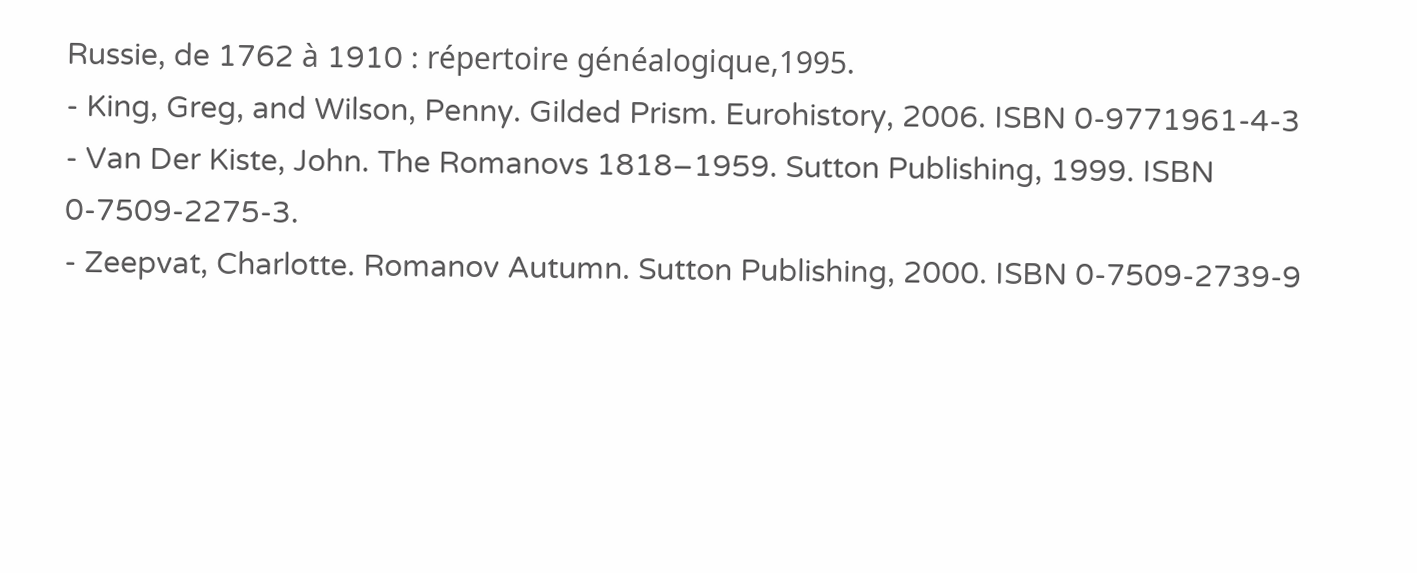Russie, de 1762 à 1910 : répertoire généalogique,1995.
- King, Greg, and Wilson, Penny. Gilded Prism. Eurohistory, 2006. ISBN 0-9771961-4-3
- Van Der Kiste, John. The Romanovs 1818–1959. Sutton Publishing, 1999. ISBN 0-7509-2275-3.
- Zeepvat, Charlotte. Romanov Autumn. Sutton Publishing, 2000. ISBN 0-7509-2739-9